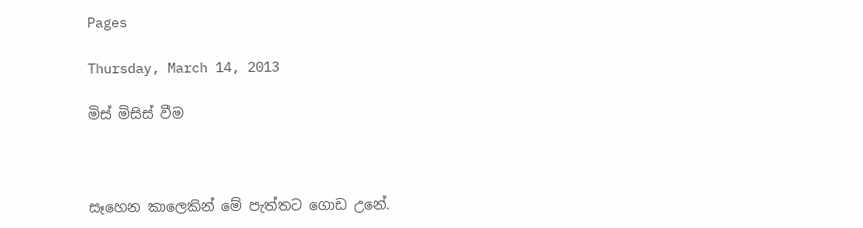Pages

Thursday, March 14, 2013

මිස් මිසිස් වීම



සෑහෙන කාලෙකින් මේ පැත්තට ගොඩ උනේ.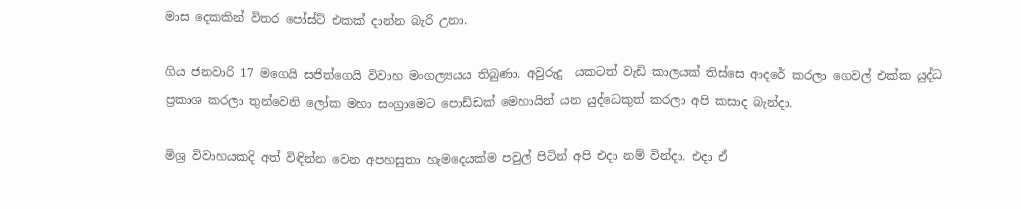මාස දෙකකින් විතර පෝස්ට් එකක් දාන්න බැරි උනා.

ගිය ජනවාරි 17 මගෙයි සජිත්ගෙයි විවාහ මංගල්‍යයය තිබුණා. අවුරුදු  යකටත් වැඩි කාලයක් තිස්සෙ ආදරේ කරලා ගෙවල් එක්ක යුද්ධ ප්‍රකාශ කරලා තුන්වෙනි ලෝක මහා සංග්‍රාමෙට පොඩ්ඩක් මෙහායින් යන යුද්ධෙකුත් කරලා අපි කසාද බැන්දා.

මිශ්‍ර විවාහයකදි අත් විඳින්න වෙන අපහසුතා හැමදෙයක්ම පවුල් පිටින් අපි එදා නම් වින්දා. එදා ඒ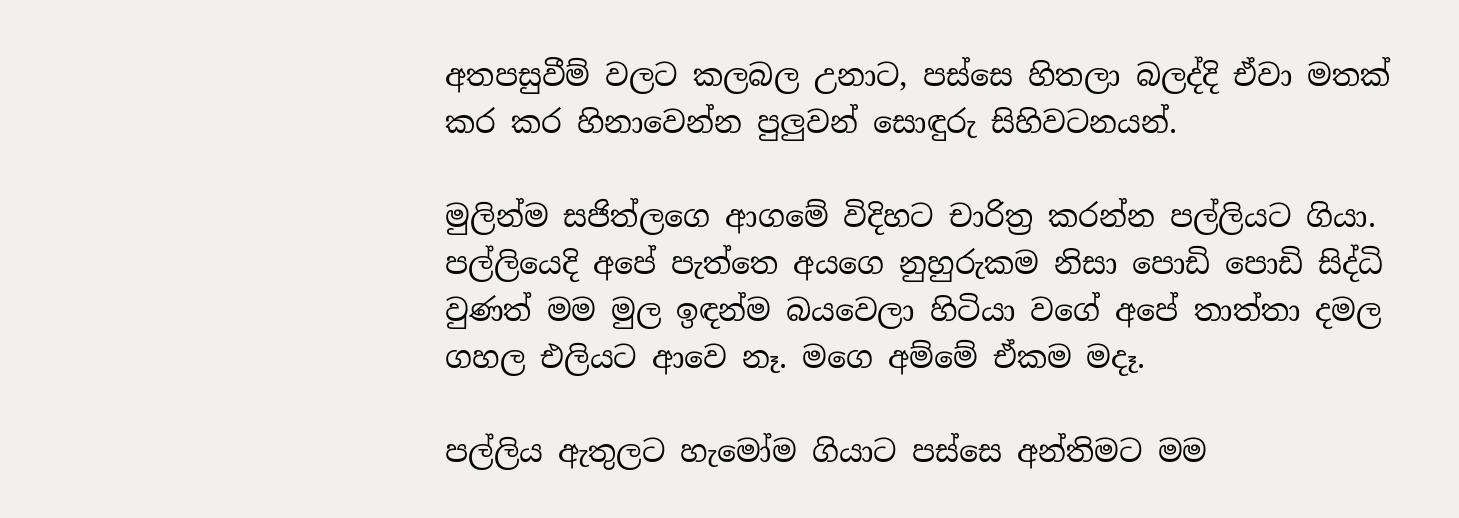අතපසුවීම් වලට කලබල උනාට, පස්සෙ හිතලා බලද්දි ඒවා මතක් කර කර හිනාවෙන්න පුලුවන් සොඳුරු සිහිවටනයන්.

මුලින්ම සජිත්ලගෙ ආගමේ විදිහට චාරිත්‍ර කරන්න පල්ලියට ගියා. පල්ලියෙදි අපේ පැත්තෙ අයගෙ නුහුරුකම නිසා පොඩි පොඩි සිද්ධි වුණත් මම මුල ඉඳන්ම බයවෙලා හිටියා වගේ අපේ තාත්තා දමල ගහල එලියට ආවෙ නෑ. මගෙ අම්මේ ඒකම මදෑ.

පල්ලිය ඇතුලට හැමෝම ගියාට පස්සෙ අන්තිමට මම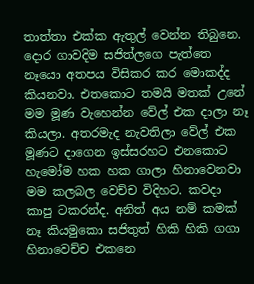තාත්තා එක්ක ඇතුල් වෙන්න තිබුනෙ. දොර ගාවදිම සජිත්ලගෙ පැත්තෙ නෑයො අතපය විසිකර කර මොකද්ද කියනවා. එතකොට තමයි මතක් උනේ මම මූණ වැහෙන්න වේල් එක දාලා නෑ කියලා. අතරමැද නැවතිලා වේල් එක මූණට දාගෙන ඉස්සරහට එනකොට හැමෝම හක හක ගාලා හිනාවෙනවා මම කලබල වෙච්ච විදිහට. කවදා කාපු ටකරන්ද. අනිත් අය නම් කමක් නෑ කියමුකො සජිතුත් හිකි හිකි ගගා හිනාවෙච්ච එකනෙ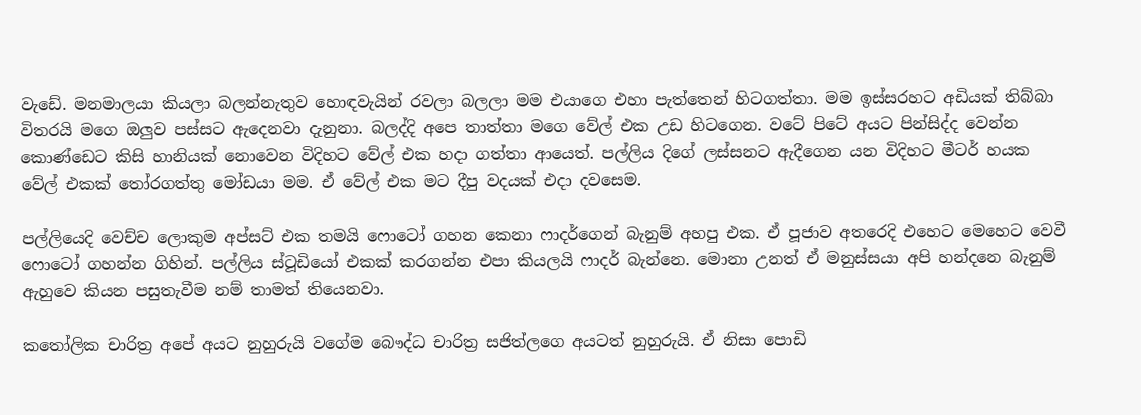වැඩේ. මනමාලයා කියලා බලන්නැතුව හොඳවැයින් රවලා බලලා මම එයාගෙ එහා පැත්තෙන් හිටගත්තා. මම ඉස්සරහට අඩියක් තිබ්බා විතරයි මගෙ ඔලුව පස්සට ඇදෙනවා දැනුනා. බලද්දි අපෙ තාත්තා මගෙ වේල් එක උඩ හිටගෙන. වටේ පිටේ අයට පින්සිද්ද වෙන්න කොණ්ඩෙට කිසි හානියක් නොවෙන විදිහට වේල් එක හදා ගත්තා ආයෙත්. පල්ලිය දිගේ ලස්සනට ඇදීගෙන යන විදිහට මීටර් හයක වේල් එකක් තෝරගත්තු මෝඩයා මම. ඒ වේල් එක මට දීපු වදයක් එදා දවසෙම.

පල්ලියෙදි වෙච්ච ලොකුම අප්සට් එක තමයි ෆොටෝ ගහන කෙනා ෆාදර්ගෙන් බැනුම් අහපු එක. ඒ පූජාව අතරෙදි එහෙට මෙහෙට වෙවී ෆොටෝ ගහන්න ගිහින්. පල්ලිය ස්ටූඩියෝ එකක් කරගන්න එපා කියලයි ෆාදර් බැන්නෙ. මොනා උනත් ඒ මනුස්සයා අපි හන්දනෙ බැනුම් ඇහුවෙ කියන පසුතැවීම නම් තාමත් තියෙනවා.

කතෝලික චාරිත්‍ර අපේ අයට නුහුරුයි වගේම බෞද්ධ චාරිත්‍ර සජිත්ලගෙ අයටත් නුහුරුයි. ඒ නිසා පොඩි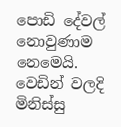පොඩි දේවල් නොවුණාම නෙමෙයි. වෙඩින් වලදි මිනිස්සු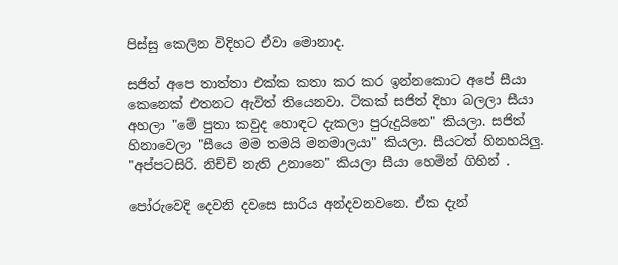පිස්සු කෙලින විදිහට ඒවා මොනාද.

සජිත් අපෙ තාත්තා එක්ක කතා කර කර ඉන්නකොට අපේ සීයා කෙනෙක් එතනට ඇවිත් තියෙනවා. ටිකක් සජිත් දිහා බලලා සීයා අහලා "මේ පුතා කවුද හොඳට දැකලා පුරුදුයිනෙ" කියලා. සජිත් හිනාවෙලා "සීයෙ මම තමයි මනමාලයා" කියලා. සීයටත් හිනහයිලු. "අප්පටසිරි. නිච්චි නැති උනානෙ" කියලා සීයා හෙමින් ගිහින් .

පෝරුවෙදි දෙවනි දවසෙ සාරිය අන්දවනවනෙ. ඒක දැන්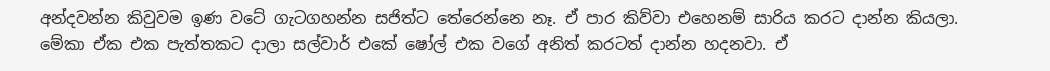අන්දවන්න කිවුවම ඉණ වටේ ගැටගහන්න සජිත්ට තේරෙන්නෙ නෑ. ඒ පාර කිව්වා එහෙනම් සාරිය කරට දාන්න කියලා. මේකා ඒක එක පැත්තකට දාලා සල්වාර් එකේ ෂෝල් එක වගේ අනිත් කරටත් දාන්න හදනවා. ඒ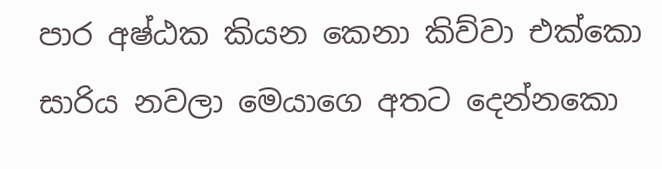පාර අෂ්ඨක කියන කෙනා කිව්වා එක්කො සාරිය නවලා මෙයාගෙ අතට දෙන්නකො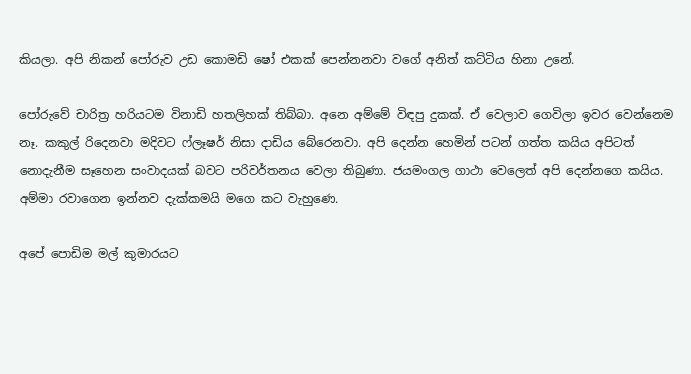කියලා. අපි නිකන් පෝරුව උඩ කොමඩි ෂෝ එකක් පෙන්නනවා වගේ අනිත් කට්ටිය හිනා උනේ.

පෝරුවේ චාරිත්‍ර හරියටම විනාඩි හතලිහක් තිබ්බා. අනෙ අම්මේ විඳපු දුකක්. ඒ වෙලාව ගෙවිලා ඉවර වෙන්නෙම නෑ. කකුල් රිදෙනවා මදිවට ෆ්ලෑෂර් නිසා දාඩිය බේරෙනවා. අපි දෙන්න හෙමින් පටන් ගත්ත කයිය අපිටත් නොදැනීම සෑහෙන සංවාදයක් බවට පරිවර්තනය වෙලා තිබුණා. ජයමංගල ගාථා වෙලෙත් අපි දෙන්නගෙ කයිය. අම්මා රවාගෙන ඉන්නව දැක්කමයි මගෙ කට වැහුණෙ.

අපේ පොඩිම මල් කුමාරයට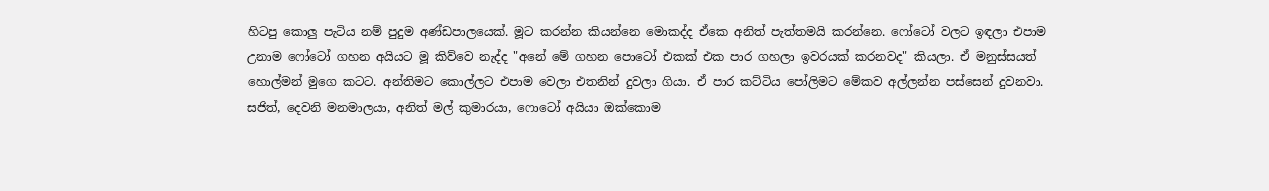හිටපු කොලු පැටිය නම් පුදුම අණ්ඩපාලයෙක්. මූට කරන්න කියන්නෙ මොකද්ද ඒකෙ අනිත් පැත්තමයි කරන්නෙ. ෆෝටෝ වලට ඉඳලා එපාම උනාම ෆෝටෝ ගහන අයියට මූ කිව්වෙ නැද්ද "අනේ මේ ගහන පොටෝ එකක් එක පාර ගහලා ඉවරයක් කරනවද" කියලා. ඒ මනුස්සයත් හොල්මන් මුගෙ කටට. අන්තිමට කොල්ලට එපාම වෙලා එතනින් දුවලා ගියා. ඒ පාර කට්ටිය පෝලිමට මේකව අල්ලන්න පස්සෙන් දුවනවා. සජිත්, දෙවනි මනමාලයා, අනිත් මල් කුමාරයා, ෆොටෝ අයියා ඔක්කොම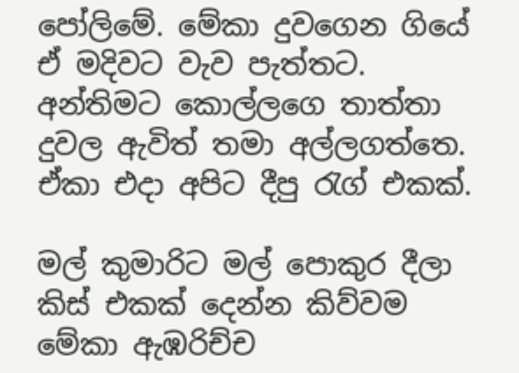පෝලිමේ. මේකා දුවගෙන ගියේ ඒ මදිවට වැව පැත්තට. අන්තිමට කොල්ලගෙ තාත්තා දුවල ඇවිත් තමා අල්ලගත්තෙ. ඒකා එදා අපිට දීපු රැග් එකක්.

මල් කුමාරිට මල් පොකුර දීලා කිස් එකක් දෙන්න කිව්වම මේකා ඇඹරිච්ච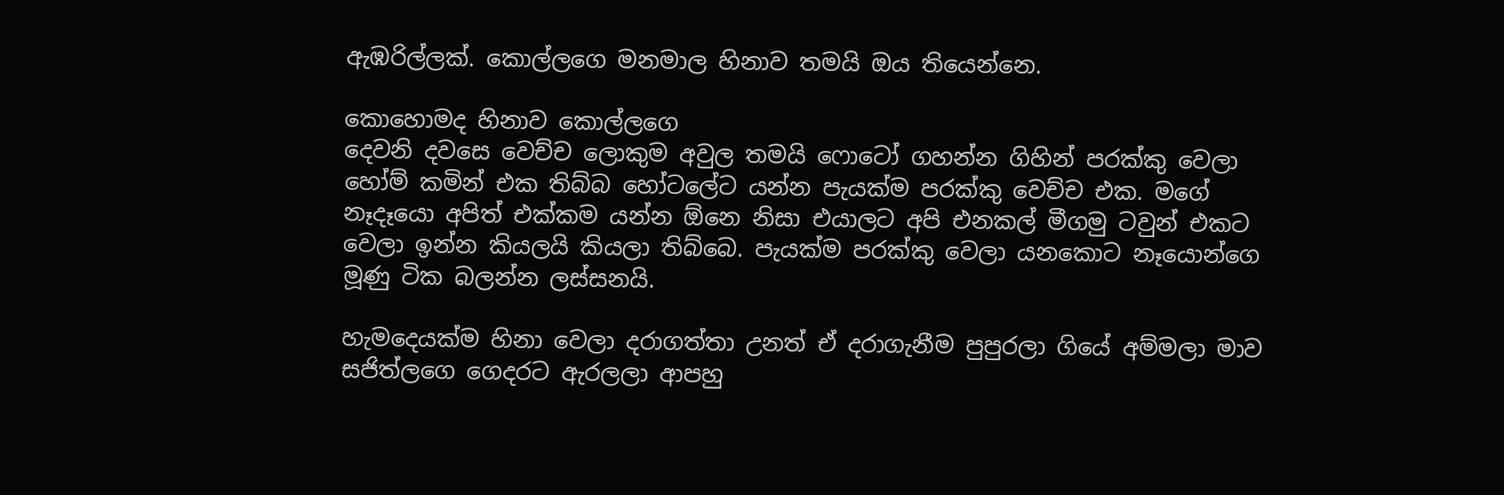ඇඹරිල්ලක්. කොල්ලගෙ මනමාල හිනාව තමයි ඔය තියෙන්නෙ.

කොහොමද හිනාව කොල්ලගෙ
දෙවනි දවසෙ වෙච්ච ලොකුම අවුල තමයි ෆොටෝ ගහන්න ගිහින් පරක්කු වෙලා හෝම් කමින් එක තිබ්බ හෝටලේට යන්න පැයක්ම පරක්කු වෙච්ච එක. මගේ නෑදෑයො අපිත් එක්කම යන්න ඕනෙ නිසා එයාලට අපි එනකල් මීගමු ටවුන් එකට වෙලා ඉන්න කියලයි කියලා තිබ්බෙ. පැයක්ම පරක්කු වෙලා යනකොට නෑයොන්ගෙ මූණු ටික බලන්න ලස්සනයි.

හැමදෙයක්ම හිනා වෙලා දරාගත්තා උනත් ඒ දරාගැනීම පුපුරලා ගියේ අම්මලා මාව සජිත්ලගෙ ගෙදරට ඇරලලා ආපහු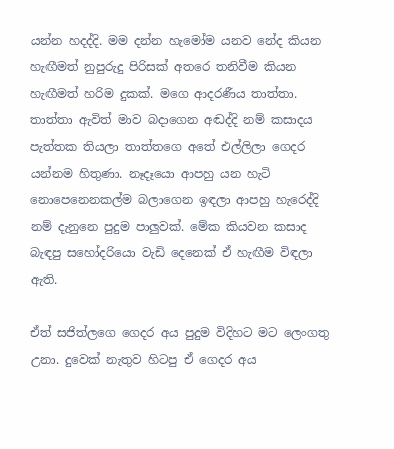යන්න හදද්දි. මම දන්න හැමෝම යනව නේද කියන හැඟීමත් නුපුරුදු පිරිසක් අතරෙ තනිවීම කියන හැඟීමත් හරිම දුකක්. මගෙ ආදරණීය තාත්තා. තාත්තා ඇවිත් මාව බදාගෙන අඬද්දි නම් කසාදය පැත්තක තියලා තාත්තගෙ අතේ එල්ලිලා ගෙදර යන්නම හිතුණා. නෑදෑයො ආපහු යන හැටි නොපෙනෙනකල්ම බලාගෙන ඉඳලා ආපහු හැරෙද්දි නම් දැනුනෙ පුදුම පාලුවක්. මේක කියවන කසාද බැඳපු සහෝදරියො වැඩි දෙනෙක් ඒ හැඟීම විඳලා ඇති.

ඒත් සජිත්ලගෙ ගෙදර අය පුදුම විදිහට මට ලෙංගතු උනා. දුවෙක් නැතුව හිටපු ඒ ගෙදර අය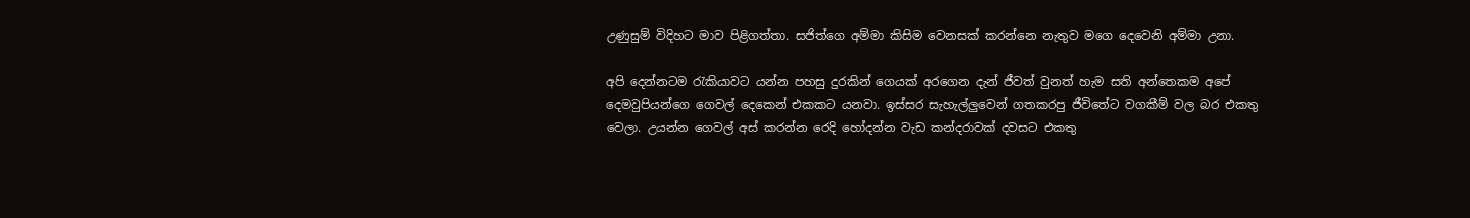උණුසුම් විදිහට මාව පිළිගත්තා. සජිත්ගෙ අම්මා කිසිම වෙනසක් කරන්නෙ නැතුව මගෙ දෙවෙනි අම්මා උනා.

අපි දෙන්නටම රැකියාවට යන්න පහසු දුරකින් ගෙයක් අරගෙන දැන් ජීවත් වුනත් හැම සති අන්තෙකම අපේ දෙමවුපියන්ගෙ ගෙවල් දෙකෙන් එකකට යනවා. ඉස්සර සැහැල්ලුවෙන් ගතකරපු ජීවිතේට වගකීම් වල බර එකතු වෙලා. උයන්න ගෙවල් අස් කරන්න රෙදි හෝදන්න වැඩ කන්දරාවක් දවසට එකතු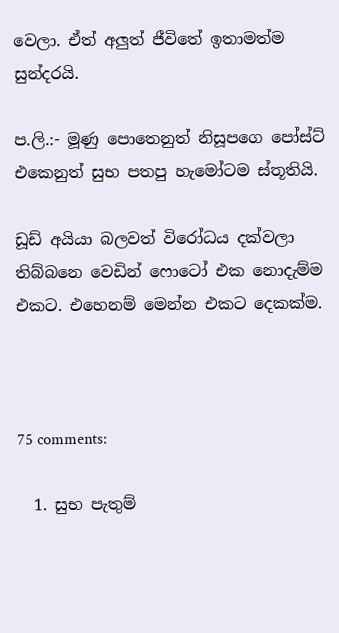වෙලා. ඒත් අලුත් ජීවිතේ ඉතාමත්ම සුන්දරයි.

ප.ලි.:- මූණු පොතෙනුත් නිසූපගෙ පෝස්ට් එකෙනුත් සුභ පතපු හැමෝටම ස්තූතියි.

ඩූඩ් අයියා බලවත් විරෝධය දක්වලා තිබ්බනෙ වෙඩින් ෆොටෝ එක නොදැම්ම එකට. එහෙනම් මෙන්න එකට දෙකක්ම.



75 comments:

  1. සුභ පැතුම්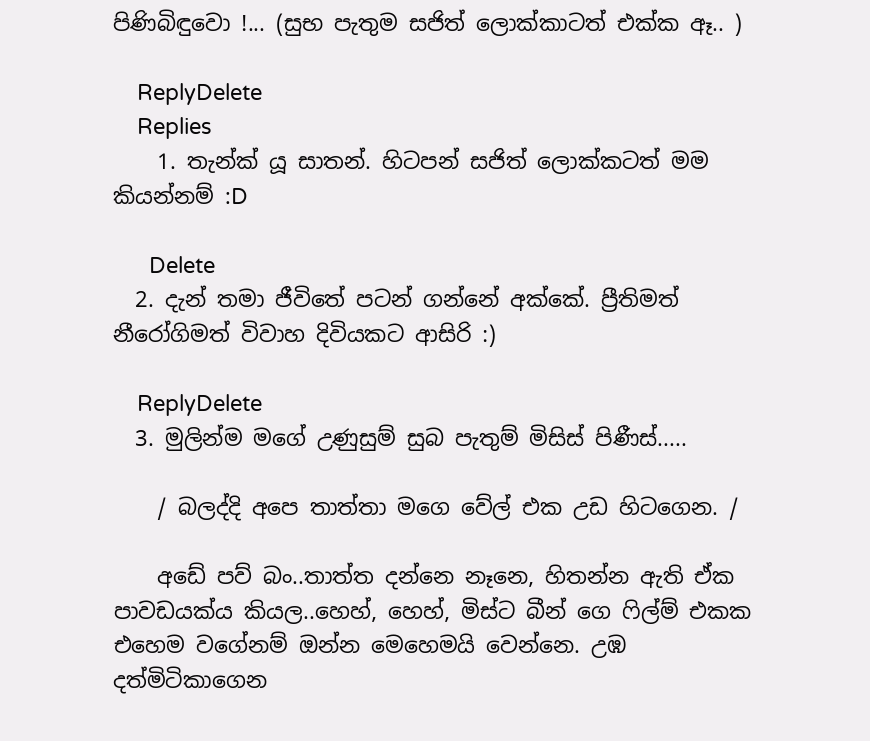පිණිබිඳුවො !... (සුභ පැතුම සජිත් ලොක්කාටත් එක්ක ඈ.. )

    ReplyDelete
    Replies
    1. තැන්ක් යූ සාතන්. හිටපන් සජිත් ලොක්කටත් මම කියන්නම් :D

      Delete
  2. දැන් තමා ජීවිතේ පටන් ගන්නේ අක්කේ. ප්‍රීතිමත් නීරෝගිමත් විවාහ දිවියකට ආසිරි :)

    ReplyDelete
  3. මුලින්ම මගේ උණුසුම් සුබ පැතුම් මිසිස් පිණීස්.....

    / බලද්දි අපෙ තාත්තා මගෙ වේල් එක උඩ හිටගෙන. /

    අඩේ පව් බං..තාත්ත දන්නෙ නෑනෙ, හිතන්න ඇති ඒක පාවඩයක්ය කියල..හෙහ්, හෙහ්, මිස්ට බීන් ගෙ ෆිල්ම් එකක එහෙම වගේනම් ඔන්න මෙහෙමයි වෙන්නෙ. උඹ දත්මිටිකාගෙන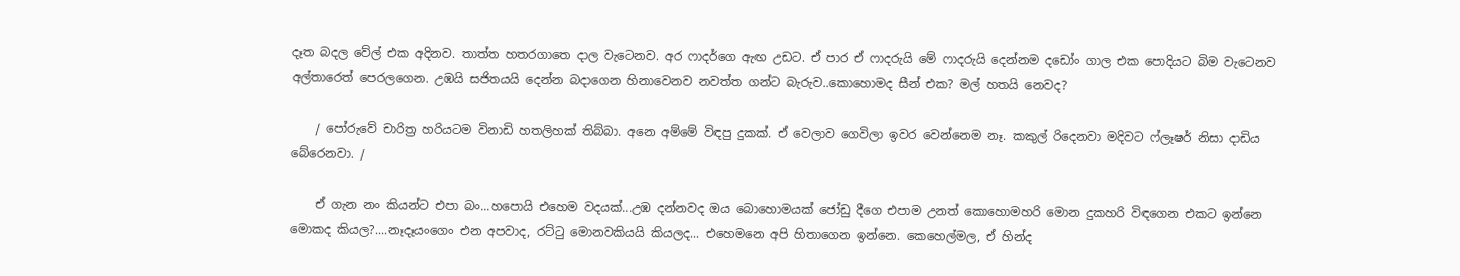දෑත බදල වේල් එක අදිනව. තාත්ත හතරගාතෙ දාල වැටෙනව. අර ෆාදර්ගෙ ඇඟ උඩට. ඒ පාර ඒ ෆාදරුයි මේ ෆාදරුයි දෙන්නම දඩෝං ගාල එක පොදියට බිම වැටෙනව අල්තාරෙත් පෙරලගෙන. උඹයි සජිතයයි දෙන්න බදාගෙන හිනාවෙනව නවත්ත ගන්ට බැරුව..කොහොමද සීන් එක? මල් හතයි නෙවද?

    / පෝරුවේ චාරිත්‍ර හරියටම විනාඩි හතලිහක් තිබ්බා. අනෙ අම්මේ විඳපු දුකක්. ඒ වෙලාව ගෙවිලා ඉවර වෙන්නෙම නෑ. කකුල් රිදෙනවා මදිවට ෆ්ලෑෂර් නිසා දාඩිය බේරෙනවා. /

    ඒ ගැන නං කියන්ට එපා බං...හපොයි එහෙම වදයක්...උඹ දන්නවද ඔය බොහොමයක් ජෝඩු දීගෙ එපාම උනත් කොහොමහරි මොන දුකහරි විඳගෙන එකට ඉන්නෙ මොකද කියල?....නෑදෑයංගෙං එන අපවාද, රට්ටු මොනවකියයි කියලද... එහෙමනෙ අපි හිතාගෙන ඉන්නෙ. කෙහෙල්මල, ඒ හින්ද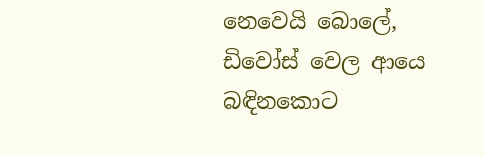නෙවෙයි බොලේ, ඩිවෝස් වෙල ආයෙ බඳිනකොට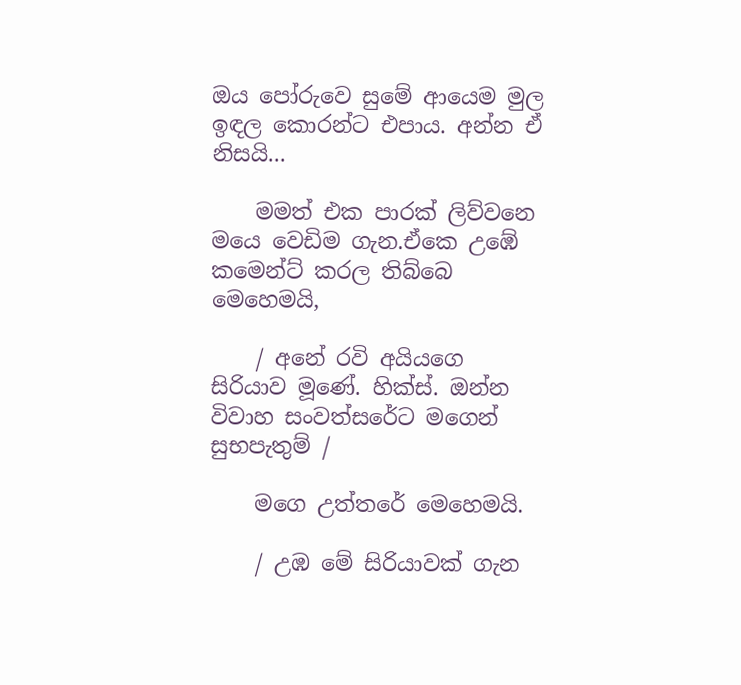ඔය පෝරුවෙ සුමේ ආයෙම මුල ඉඳල කොරන්ට එපාය. අන්න ඒ නිසයි...

    මමත් එක පාරක් ලිව්වනෙ මයෙ වෙඩිම ගැන.ඒකෙ උඹේ කමෙන්ට් කරල තිබ්බෙ මෙහෙමයි,

    / අනේ රවි අයියගෙ සිරියාව මූණේ. හික්ස්. ඔන්න විවාහ සංවත්සරේට මගෙන් සුභපැතුම් /

    මගෙ උත්තරේ මෙහෙමයි.

    / උඹ මේ සිරියාවක් ගැන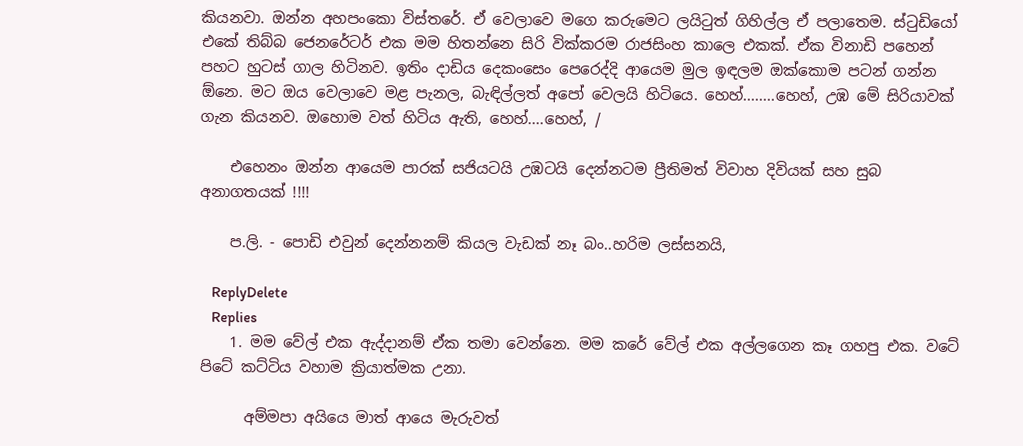කියනවා. ඔන්න අහපංකො විස්තරේ. ඒ වෙලාවෙ මගෙ කරුමෙට ලයිටුත් ගිහිල්ල ඒ පලාතෙම. ස්ටුඩියෝ එකේ තිබ්බ ජෙනරේටර් එක මම හිතන්නෙ සිරි වික්කරම රාජසිංහ කාලෙ එකක්. ඒක විනාඩි පහෙන් පහට හුටස් ගාල හිටිනව. ඉතිං දාඩිය දෙකංසෙං පෙරෙද්දි ආයෙම මුල ඉඳලම ඔක්කොම පටන් ගන්න ඕනෙ. මට ඔය වෙලාවෙ මළ පැනල, බැඳිල්ලත් අපෝ වෙලයි හිටියෙ. හෙහ්........හෙහ්, උඹ මේ සිරියාවක් ගැන කියනව. ඔහොම වත් හිටිය ඇති, හෙහ්....හෙහ්, /

    එහෙනං ඔන්න ආයෙම පාරක් සජියටයි උඹටයි දෙන්නටම ප්‍රීතිමත් විවාහ දිවියක් සහ සුබ අනාගතයක් !!!!

    ප.ලි. - පොඩි එවුන් දෙන්නනම් කියල වැඩක් නෑ බං..හරිම ලස්සනයි,

    ReplyDelete
    Replies
    1. මම වේල් එක ඇද්දානම් ඒක තමා වෙන්නෙ. මම කරේ වේල් එක අල්ලගෙන කෑ ගහපු එක. වටේ පිටේ කට්ටිය වහාම ක්‍රියාත්මක උනා.

      අම්මපා අයියෙ මාත් ආයෙ මැරුවත්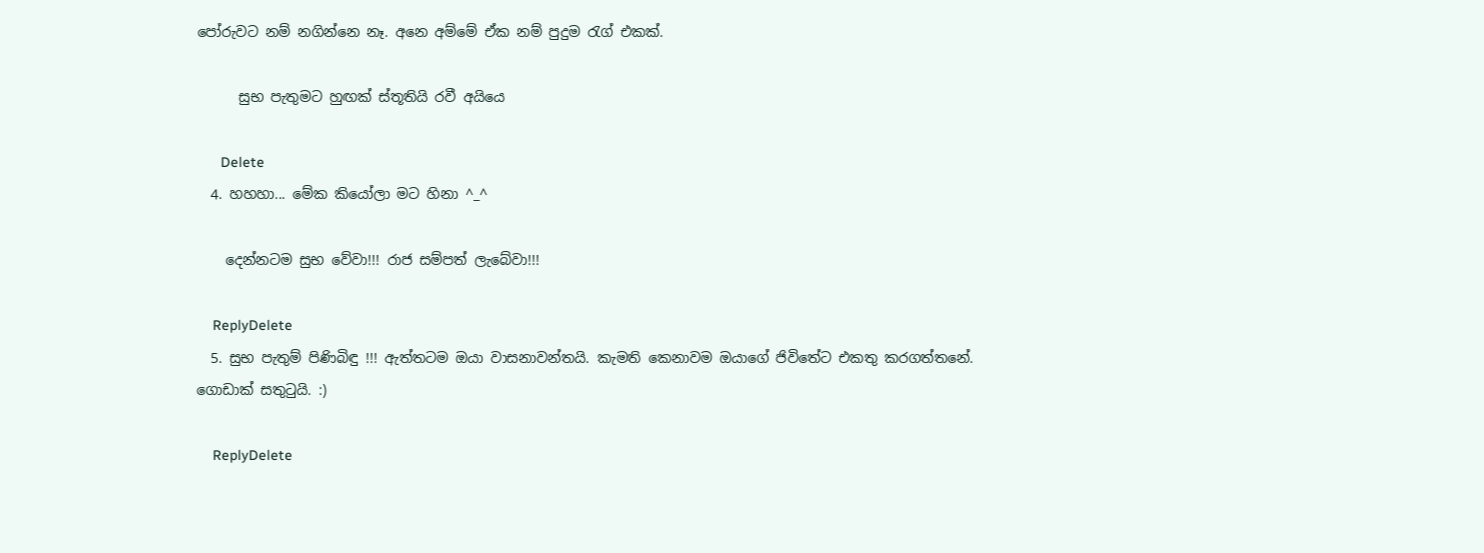පෝරුවට නම් නගින්නෙ නෑ. අනෙ අම්මේ ඒක නම් පුදුම රැග් එකක්.

      සුභ පැතුමට හුඟක් ස්තූතියි රවී අයියෙ

      Delete
  4. හහහා... මේක කියෝලා මට හිනා ^_^

    දෙන්නටම සුභ වේවා!!! රාජ සම්පත් ලැබේවා!!!

    ReplyDelete
  5. සුභ පැතුම් පිණිබිඳු !!! ඇත්තටම ඔයා වාසනාවන්තයි. කැමති කෙනාවම ඔයාගේ ජිවිතේට එකතු කරගත්තනේ. ගොඩාක් සතුටුයි. :)

    ReplyDelete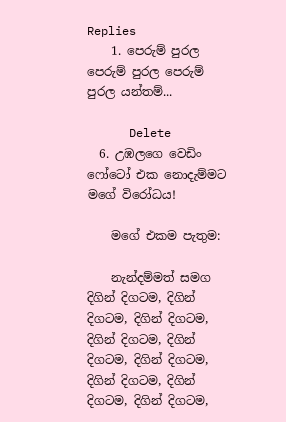Replies
    1. පෙරුම් පුරල පෙරුම් පුරල පෙරුම් පුරල යන්තම්...

      Delete
  6. උඹලගෙ වෙඩිං ෆෝටෝ එක නොදැම්මට මගේ විරෝධය!

    මගේ එකම පැතුම:

    නැන්දම්මත් සමග දිගින් දිගටම, දිගින් දිගටම, දිගින් දිගටම, දිගින් දිගටම, දිගින් දිගටම, දිගින් දිගටම, දිගින් දිගටම, දිගින් දිගටම, දිගින් දිගටම,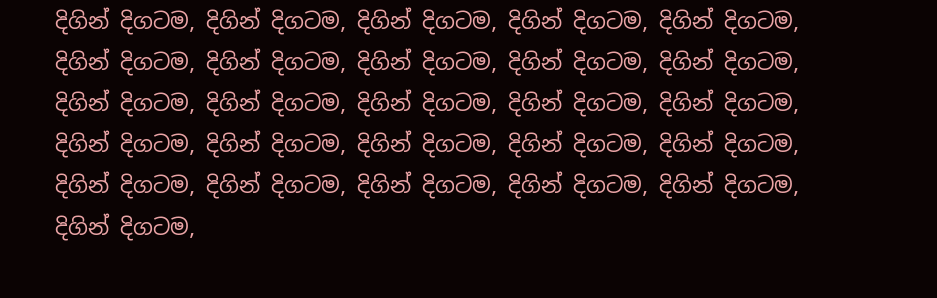දිගින් දිගටම, දිගින් දිගටම, දිගින් දිගටම, දිගින් දිගටම, දිගින් දිගටම, දිගින් දිගටම, දිගින් දිගටම, දිගින් දිගටම, දිගින් දිගටම, දිගින් දිගටම, දිගින් දිගටම, දිගින් දිගටම, දිගින් දිගටම, දිගින් දිගටම, දිගින් දිගටම, දිගින් දිගටම, දිගින් දිගටම, දිගින් දිගටම, දිගින් දිගටම, දිගින් දිගටම, දිගින් දිගටම, දිගින් දිගටම, දිගින් දිගටම, දිගින් දිගටම, දිගින් දිගටම, දිගින් දිගටම,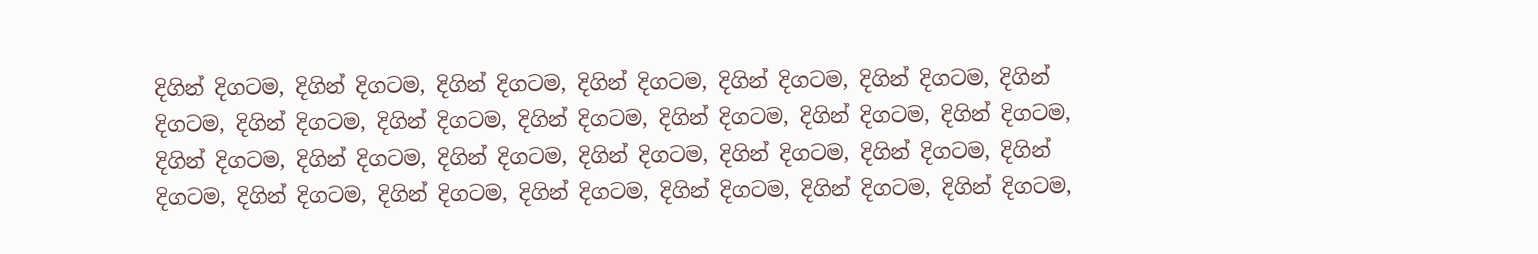දිගින් දිගටම, දිගින් දිගටම, දිගින් දිගටම, දිගින් දිගටම, දිගින් දිගටම, දිගින් දිගටම, දිගින් දිගටම, දිගින් දිගටම, දිගින් දිගටම, දිගින් දිගටම, දිගින් දිගටම, දිගින් දිගටම, දිගින් දිගටම, දිගින් දිගටම, දිගින් දිගටම, දිගින් දිගටම, දිගින් දිගටම, දිගින් දිගටම, දිගින් දිගටම, දිගින් දිගටම, දිගින් දිගටම, දිගින් දිගටම, දිගින් දිගටම, දිගින් දිගටම, දිගින් දිගටම, දිගින් දිගටම,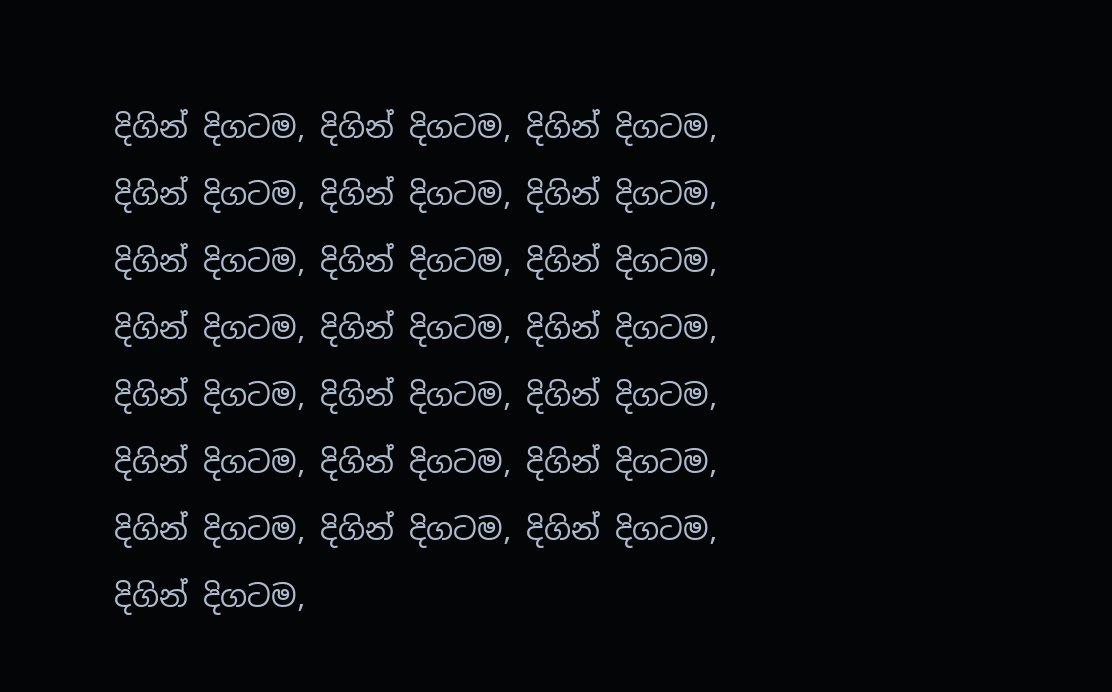දිගින් දිගටම, දිගින් දිගටම, දිගින් දිගටම, දිගින් දිගටම, දිගින් දිගටම, දිගින් දිගටම, දිගින් දිගටම, දිගින් දිගටම, දිගින් දිගටම, දිගින් දිගටම, දිගින් දිගටම, දිගින් දිගටම, දිගින් දිගටම, දිගින් දිගටම, දිගින් දිගටම, දිගින් දිගටම, දිගින් දිගටම, දිගින් දිගටම, දිගින් දිගටම, දිගින් දිගටම, දිගින් දිගටම, දිගින් දිගටම,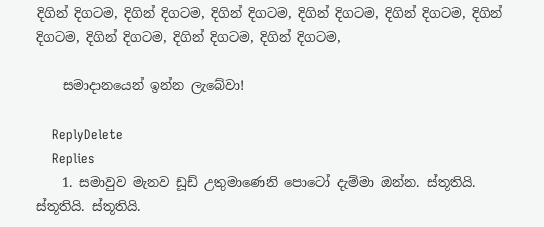දිගින් දිගටම, දිගින් දිගටම, දිගින් දිගටම, දිගින් දිගටම, දිගින් දිගටම, දිගින් දිගටම, දිගින් දිගටම, දිගින් දිගටම, දිගින් දිගටම,

    සමාදානයෙන් ඉන්න ලැබේවා!

    ReplyDelete
    Replies
    1. සමාවුව මැනව ඩූඩ් උතුමාණෙනි පොටෝ දැම්මා ඔන්න. ස්තූතියි. ස්තූතියි. ස්තූතියි.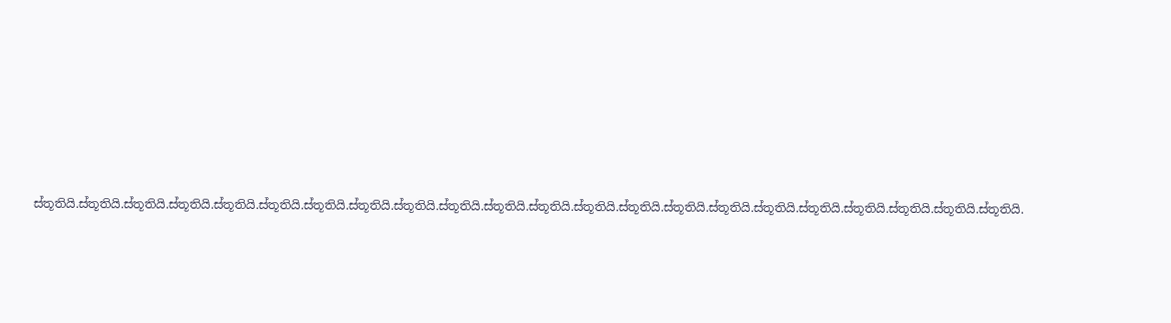ස්තූතියි.ස්තූතියි.ස්තූතියි.ස්තූතියි.ස්තූතියි.ස්තූතියි.ස්තූතියි.ස්තූතියි.ස්තූතියි.ස්තූතියි.ස්තූතියි.ස්තූතියි.ස්තූතියි.ස්තූතියි.ස්තූතියි.ස්තූතියි.ස්තූතියි.ස්තූතියි.ස්තූතියි.ස්තූතියි.ස්තූතියි.ස්තූතියි.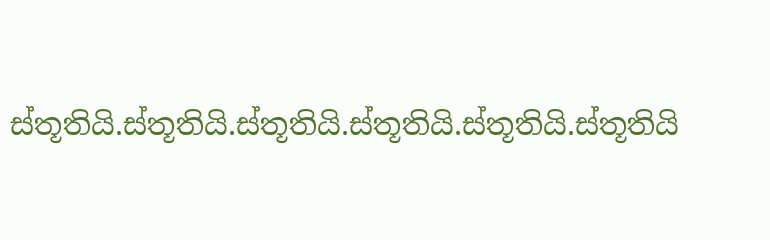ස්තූතියි.ස්තූතියි.ස්තූතියි.ස්තූතියි.ස්තූතියි.ස්තූතියි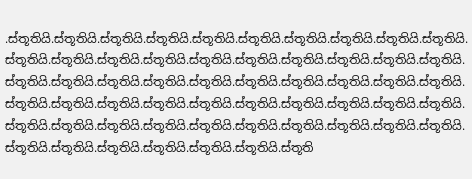.ස්තූතියි.ස්තූතියි.ස්තූතියි.ස්තූතියි.ස්තූතියි.ස්තූතියි.ස්තූතියි.ස්තූතියි.ස්තූතියි.ස්තූතියි.ස්තූතියි.ස්තූතියි.ස්තූතියි.ස්තූතියි.ස්තූතියි.ස්තූතියි.ස්තූතියි.ස්තූතියි.ස්තූතියි.ස්තූතියි.ස්තූතියි.ස්තූතියි.ස්තූතියි.ස්තූතියි.ස්තූතියි.ස්තූතියි.ස්තූතියි.ස්තූතියි.ස්තූතියි.ස්තූතියි.ස්තූතියි.ස්තූතියි.ස්තූතියි.ස්තූතියි.ස්තූතියි.ස්තූතියි.ස්තූතියි.ස්තූතියි.ස්තූතියි.ස්තූතියි.ස්තූතියි.ස්තූතියි.ස්තූතියි.ස්තූතියි.ස්තූතියි.ස්තූතියි.ස්තූතියි.ස්තූතියි.ස්තූතියි.ස්තූතියි.ස්තූතියි.ස්තූතියි.ස්තූතියි.ස්තූතියි.ස්තූතියි.ස්තූතියි.ස්තූති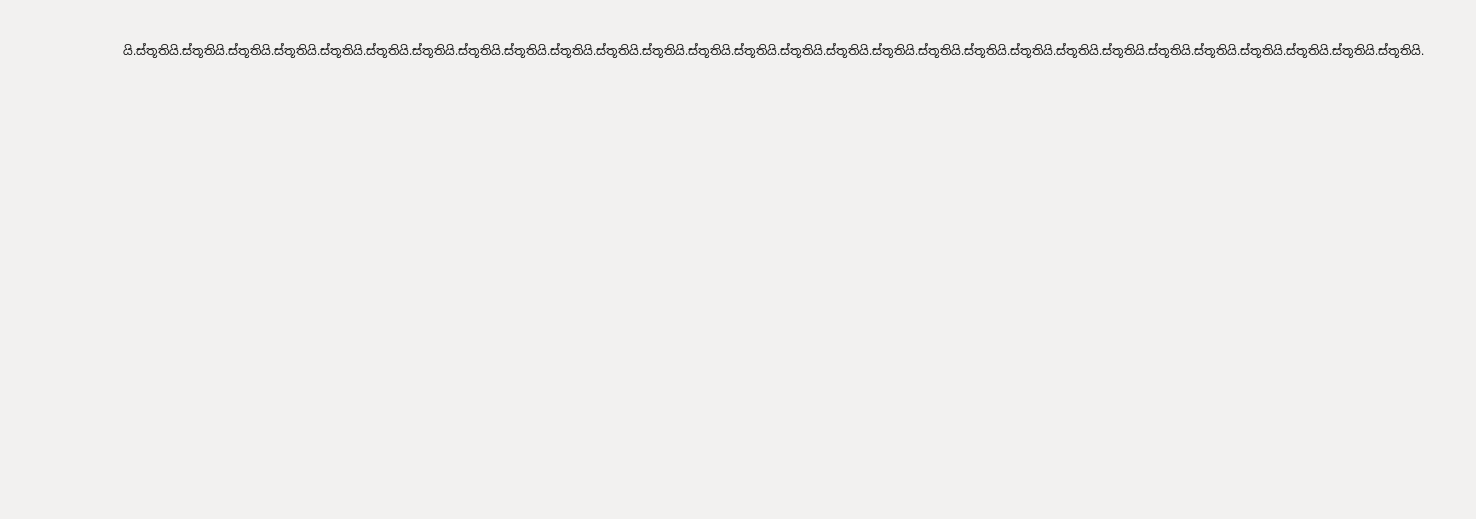යි.ස්තූතියි.ස්තූතියි.ස්තූතියි.ස්තූතියි.ස්තූතියි.ස්තූතියි.ස්තූතියි.ස්තූතියි.ස්තූතියි.ස්තූතියි.ස්තූතියි.ස්තූතියි.ස්තූතියි.ස්තූතියි.ස්තූතියි.ස්තූතියි.ස්තූතියි.ස්තූතියි.ස්තූතියි.ස්තූතියි.ස්තූතියි.ස්තූතියි.ස්තූතියි.ස්තූතියි.ස්තූතියි.ස්තූතියි.ස්තූතියි.ස්තූතියි.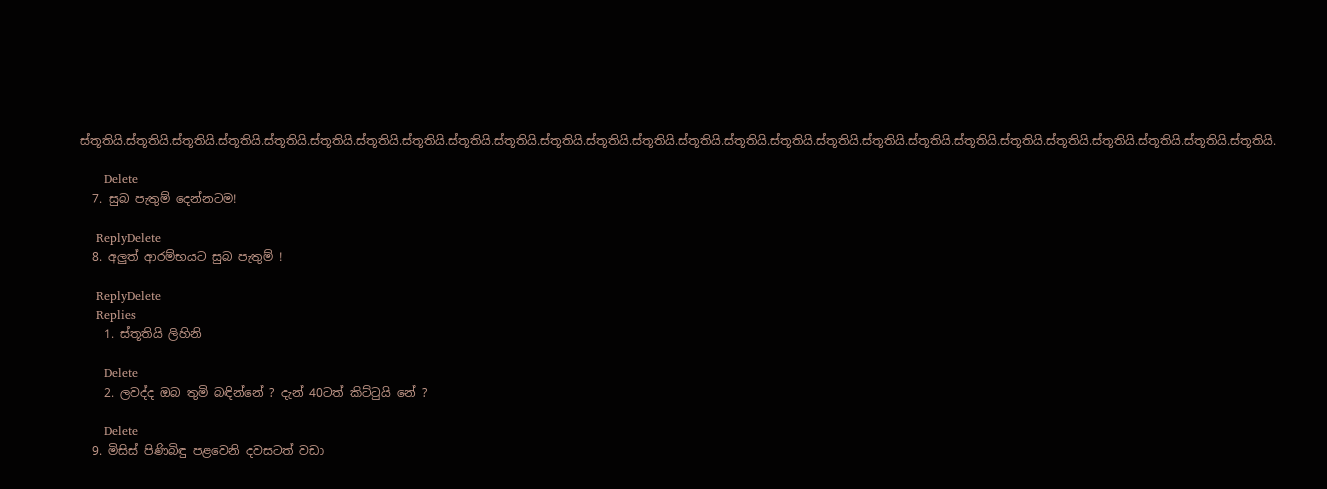ස්තූතියි.ස්තූතියි.ස්තූතියි.ස්තූතියි.ස්තූතියි.ස්තූතියි.ස්තූතියි.ස්තූතියි.ස්තූතියි.ස්තූතියි.ස්තූතියි.ස්තූතියි.ස්තූතියි.ස්තූතියි.ස්තූතියි.ස්තූතියි.ස්තූතියි.ස්තූතියි.ස්තූතියි.ස්තූතියි.ස්තූතියි.ස්තූතියි.ස්තූතියි.ස්තූතියි.ස්තූතියි.ස්තූතියි.

      Delete
  7. සුබ පැතුම් දෙන්නටම!

    ReplyDelete
  8. අලුත් ආරම්භයට සුබ පැතුම් !

    ReplyDelete
    Replies
    1. ස්තූතියි ලිහිනි

      Delete
    2. ලවද්ද ඔබ තුමි බඳින්නේ ? දැන් 40ටත් කිට්ටුයි නේ ?

      Delete
  9. මිසිස් පිණිබිඳු පළවෙනි දවසටත් වඩා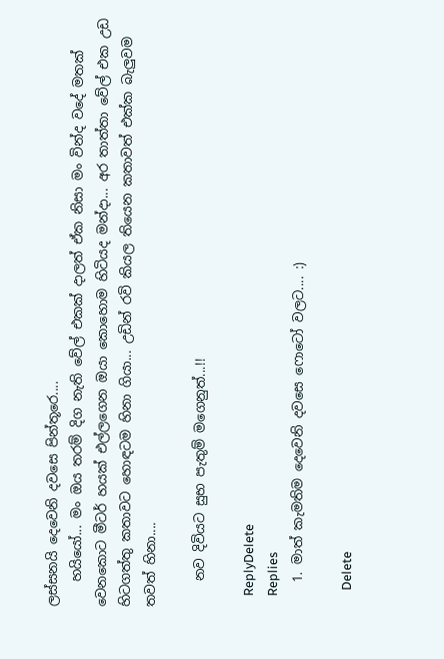ලස්සනයි දෙවෙනි දවසෙ පින්තූරෙ....
    හයියෝ... මං ඔය තරම් දිග නැති වේල් එකක් දාලත් ඒක නිසා මං වින්ද වදේ මතක් වෙනකොට මීටර් හයක් එල්ලගෙන ඔයා කොහොම හිටියද මන්දා... අර තාත්තා වේල් එක උඩ හිටගත්තු කතාවට හොඳටම හිනා ගියා... උඩින් රවි කියල තියෙන කතාවත් එක්ක බැලුවම තවත් හිනා....

    නව දිවියට සුභ පැතුම් මගෙනුත්...!!

    ReplyDelete
    Replies
    1. මාත් කැමතිම දෙවෙනි දවසෙ ෆොටෝ වලට.... :)

      Delete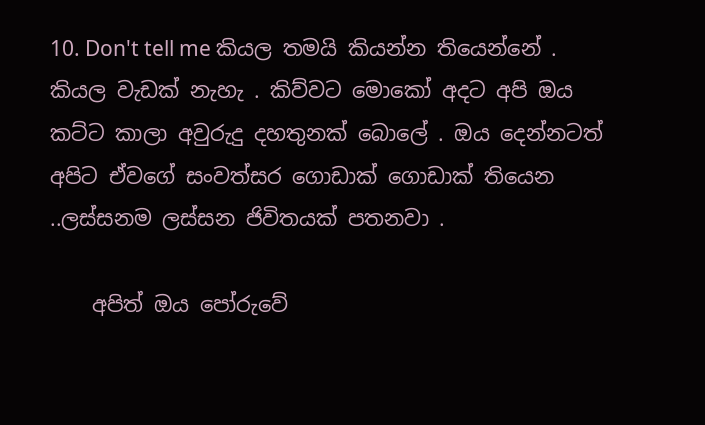10. Don't tell me කියල තමයි කියන්න තියෙන්නේ . කියල වැඩක් නැහැ . කිව්වට මොකෝ අදට අපි ඔය කට්ට කාලා අවුරුදු දහතුනක් බොලේ . ඔය දෙන්නටත් අපිට ඒවගේ සංවත්සර ගොඩාක් ගොඩාක් තියෙන ..ලස්සනම ලස්සන ජිවිතයක් පතනවා .

    අපිත් ඔය පෝරුවේ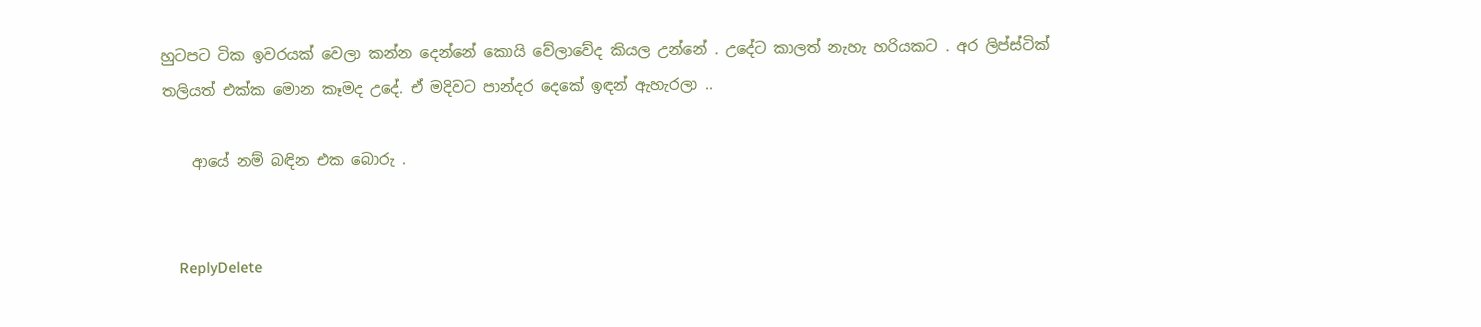හුටපට ටික ඉවරයක් වෙලා කන්න දෙන්නේ කොයි වේලාවේද කියල උන්නේ . උදේට කාලත් නැහැ හරියකට . අර ලිප්ස්ටික් තලියත් එක්ක මොන කෑමද උදේ. ඒ මදිවට පාන්දර දෙකේ ඉඳන් ඇහැරලා ..

    ආයේ නම් බඳින එක බොරු .


    ReplyDelete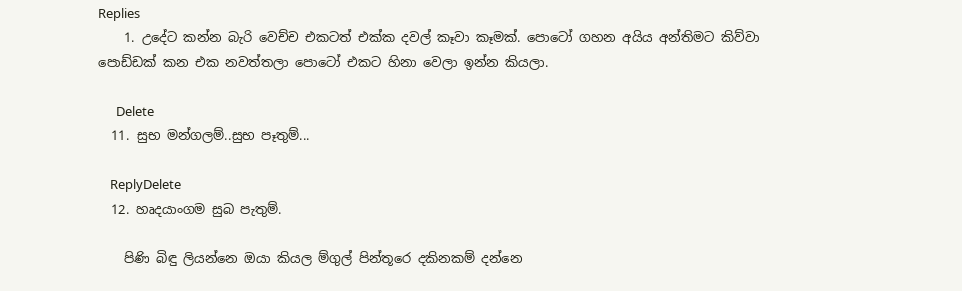Replies
    1. උදේට කන්න බැරි වෙච්ච එකටත් එක්ක දවල් කෑවා කෑමක්. පොටෝ ගහන අයිය අන්තිමට කිව්වා පොඩ්ඩක් කන එක නවත්තලා පොටෝ එකට හිනා වෙලා ඉන්න කියලා.

      Delete
  11. සුභ මන්ගලම්..සුභ පෑතුම්...

    ReplyDelete
  12. හෘදයාංගම සුබ පැතුම්.

    පිණි බිඳු ලියන්නෙ ඔයා කියල ම්ගුල් පින්තූරෙ දකිනකම් දන්නෙ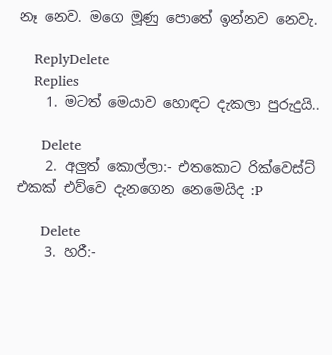නෑ නෙව. මගෙ මූණු පොතේ ඉන්නව නෙවැ.

    ReplyDelete
    Replies
    1. මටත් මෙයාව හොඳට දැකලා පුරුදුයි..

      Delete
    2. අලුත් කොල්ලා:- එතකොට රික්වෙස්ට් එකක් එව්වෙ දැනගෙන නෙමෙයිද :P

      Delete
    3. හරී:-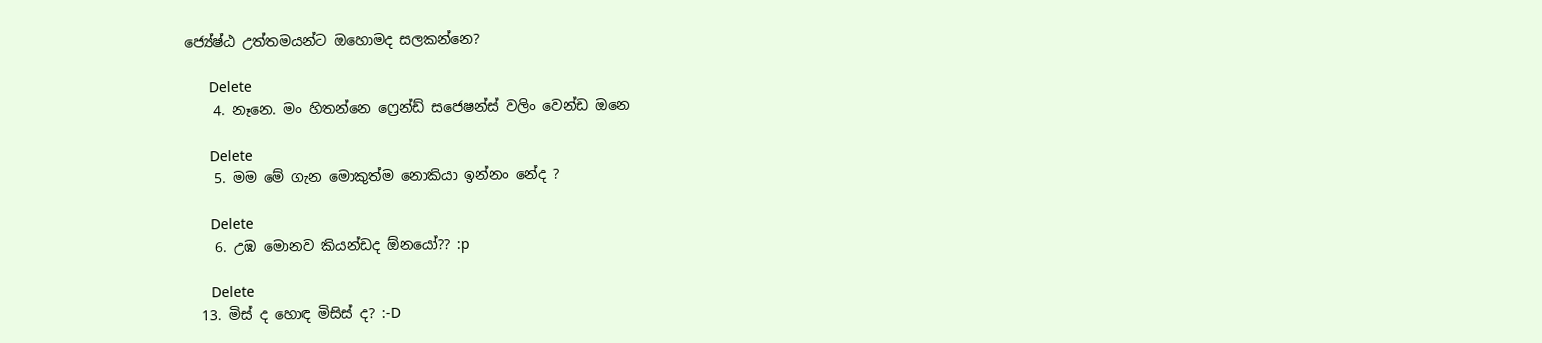ජ්‍යේෂ්ඨ උත්තමයන්ට ඔහොමද සලකන්නෙ?

      Delete
    4. නෑනෙ. මං හිතන්නෙ ෆ්‍රෙන්ඩ් සජෙෂන්ස් වලිං වෙන්ඩ ඔනෙ

      Delete
    5. මම මේ ගැන මොකුත්ම නොකියා ඉන්නං නේද ?

      Delete
    6. උඹ මොනව කියන්ඩද ඕනයෝ?? :p

      Delete
  13. මිස් ද හොඳ මිසිස් ද? :-D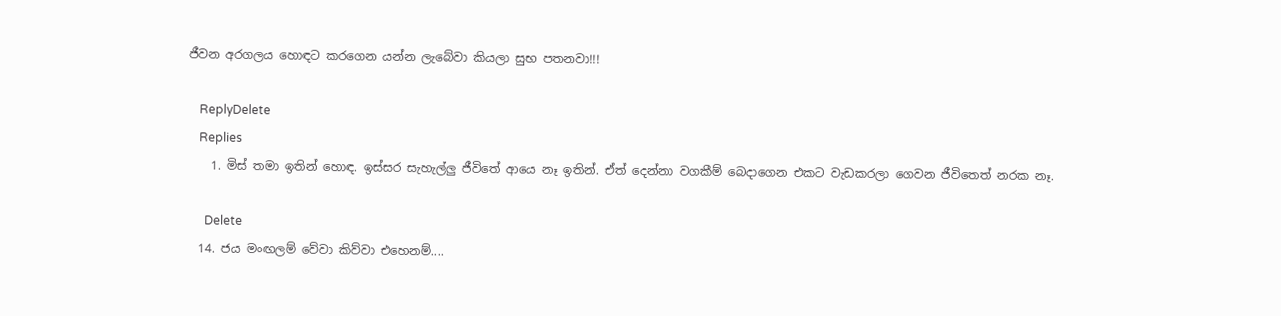ජීවන අරගලය හොඳට කරගෙන යන්න ලැබේවා කියලා සුභ පතනවා!!!

    ReplyDelete
    Replies
    1. මිස් තමා ඉතින් හොඳ. ඉස්සර සැහැල්ලු ජීවිතේ ආයෙ නෑ ඉතින්. ඒත් දෙන්නා වගකීම් බෙදාගෙන එකට වැඩකරලා ගෙවන ජීවිතෙත් නරක නෑ.

      Delete
  14. ජය මංඟලම් වේවා කිව්වා එහෙනම්....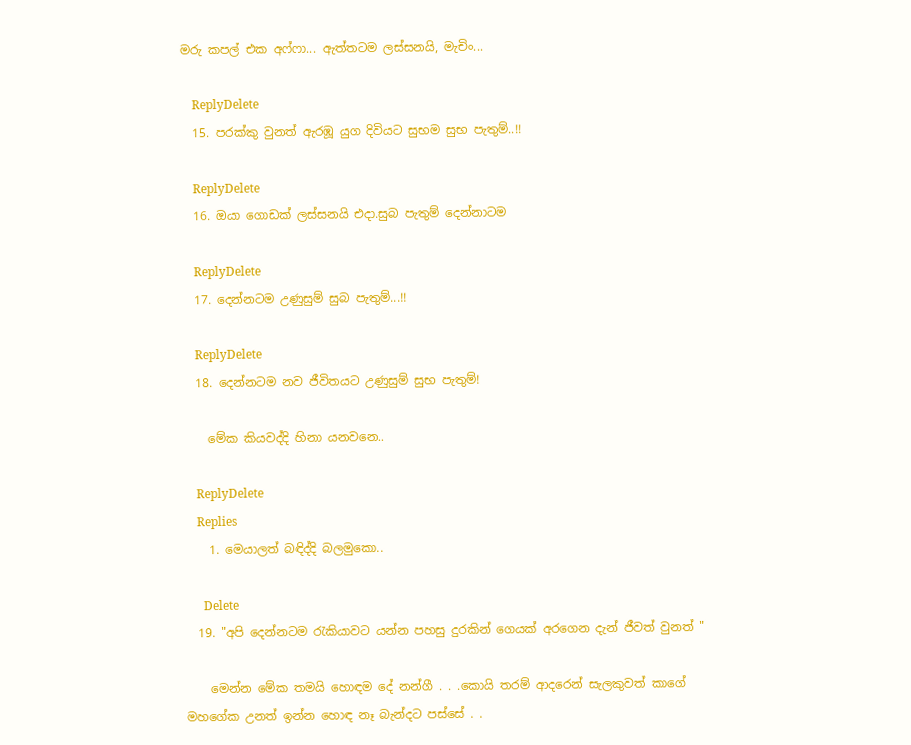මරු කපල් එක අෆ්ෆා... ඇත්තටම ලස්සනයි, මැචිං...

    ReplyDelete
  15. පරක්කු වුනත් ඇරඹූ යුග දිවියට සුභම සුභ පැතුම්..!!

    ReplyDelete
  16. ඔයා ගොඩක් ලස්සනයි එදා.සුබ පැතුම් දෙන්නාටම

    ReplyDelete
  17. දෙන්නටම උණුසුම් සුබ පැතුම්...!!

    ReplyDelete
  18. දෙන්නටම නව ජීවිත‍යට උණුසුම් සුභ පැතුම්!

    මේක කියවද්දි හිනා යනවනෙ..

    ReplyDelete
    Replies
    1. මෙයාලත් බඳිද්දි බලමුකො..

      Delete
  19. "අපි දෙන්නටම රැකියාවට යන්න පහසු දුරකින් ගෙයක් අරගෙන දැන් ජීවත් වුනත් "

    මෙන්න මේක තමයි හොඳම දේ නන්ගී . . .කොයි තරම් ආදරෙන් සැලකුවත් කාගේ මහගේක උනත් ඉන්න හොඳ නෑ බැන්දට පස්සේ . .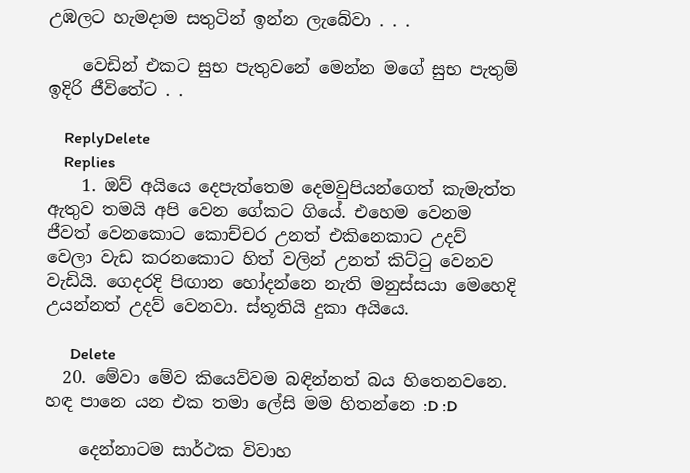උඹලට හැමදාම සතුටින් ඉන්න ලැබේවා . . .

    වෙඩින් එකට සුභ පැතුවනේ මෙන්න මගේ සුභ පැතුම් ඉදිරි ජීවිතේට . .

    ReplyDelete
    Replies
    1. ඔව් අයියෙ දෙපැත්තෙම දෙමවුපියන්ගෙත් කැමැත්ත ඇතුව තමයි අපි වෙන ගේකට ගියේ. එහෙම වෙනම ජීවත් වෙනකොට කොච්චර උනත් එකිනෙකාට උදව් වෙලා වැඩ කරනකොට හිත් වලින් උනත් කිට්ටු වෙනව වැඩියි. ගෙදරදි පිඟාන හෝදන්නෙ නැති මනුස්සයා මෙහෙදි උයන්නත් උදව් වෙනවා. ස්තූතියි දුකා අයියෙ.

      Delete
  20. මේවා මේව කියෙව්වම බඳින්නත් බය හිතෙනවනෙ. හඳ පානෙ යන එක තමා ලේසි මම හිතන්නෙ :D :D

    දෙන්නාටම සාර්ථක විවාහ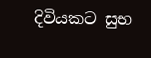දිවියකට සුභ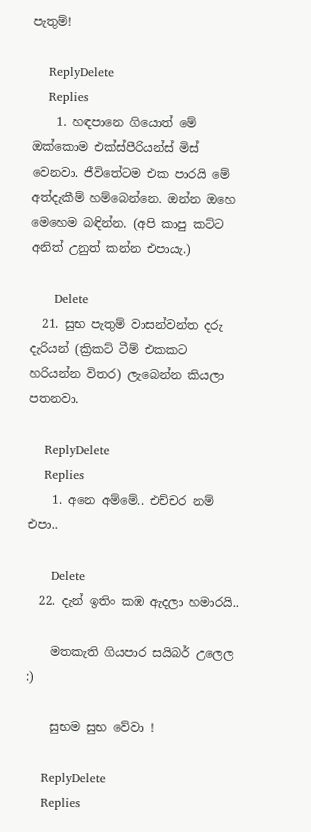පැතුම්!

    ReplyDelete
    Replies
    1. හඳපානෙ ගියොත් මේ ඔක්කොම එක්ස්පීරියන්ස් මිස් වෙනවා. ජීවිතේටම එක පාරයි මේ අත්දැකීම් හම්බෙන්නෙ. ඔන්න ඔහෙ මෙහෙම බඳින්න. (අපි කාපු කට්ට අනිත් උනුත් කන්න එපායැ.)

      Delete
  21. සුභ පැතුම් වාසන්වන්ත දරු දැරියන් (ක්‍රිකට් ටීම් එකකට හරියන්න විතර) ලැබෙන්න කියලා පතනවා.

    ReplyDelete
    Replies
    1. අනෙ අම්මේ.. එච්චර නම් එපා..

      Delete
  22. දැන් ඉතිං කඹ ඇදලා හමාරයි..

    මතකැති ගියපාර සයිබර් උලෙල :)

    සුභම සුභ වේවා !

    ReplyDelete
    Replies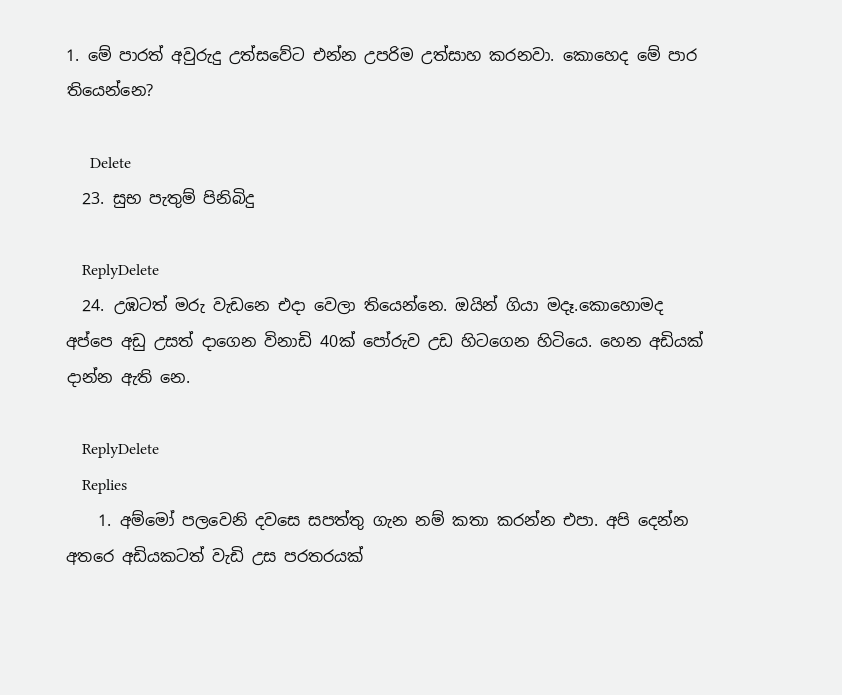1. මේ පාරත් අවුරුදු උත්සවේට එන්න උපරිම උත්සාහ කරනවා. කොහෙද මේ පාර තියෙන්නෙ?

      Delete
  23. සුභ පැතුම් පිනිබිදු

    ReplyDelete
  24. උඹටත් මරු වැඩනෙ එදා වෙලා තියෙන්නෙ. ඔයින් ගියා මදෑ.කොහොමද අප්පෙ අඩු උසත් දාගෙන විනාඩි 40ක් පෝරුව උඩ හිටගෙන හිටියෙ. හෙන අඩියක් දාන්න ඇති නෙ.

    ReplyDelete
    Replies
    1. අම්මෝ පලවෙනි දවසෙ සපත්තු ගැන නම් කතා කරන්න එපා. අපි දෙන්න අතරෙ අඩියකටත් වැඩි උස පරතරයක්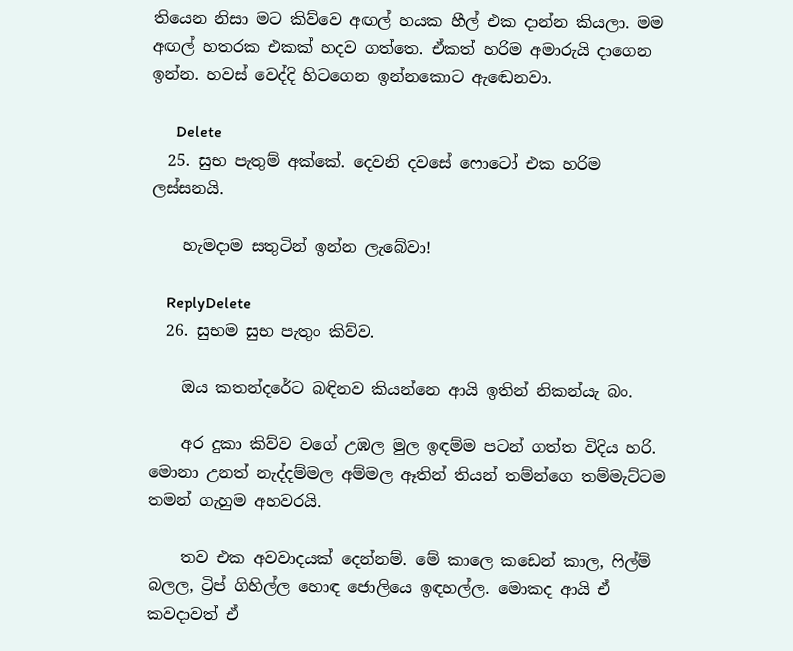තියෙන නිසා මට කිව්වෙ අඟල් හයක හීල් එක දාන්න කියලා. මම අඟල් හතරක එකක් හදව ගත්තෙ. ඒකත් හරිම අමාරුයි දාගෙන ඉන්න. හවස් වෙද්දි හිටගෙන ඉන්නකොට ඇඬෙනවා.

      Delete
  25. සුභ පැතුම් අක්කේ. දෙවනි දවසේ ෆොටෝ එක හරිම ලස්සනයි.

    හැමදාම සතුටින් ඉන්න ලැබේවා!

    ReplyDelete
  26. සුභම සුභ පැතුං කිව්ව.

    ඔය කතන්දරේට බඳිනව කියන්නෙ ආයි ඉතින් නිකන්යැ බං.

    අර දුකා කිව්ව වගේ උඹල මුල ඉඳම්ම පටන් ගත්ත විදිය හරි. මොනා උනත් නැද්දම්මල අම්මල ඈතින් තියන් තම්න්ගෙ තම්මැට්ටම තමන් ගැහුම අහවරයි.

    තව එක අවවාදයක් දෙන්නම්. මේ කාලෙ කඩෙන් කාල, ෆිල්ම් බලල, ට්‍රිප් ගිහිල්ල හොඳ ජොලියෙ ඉඳහල්ල. මොකද ආයි ඒ කවදාවත් ඒ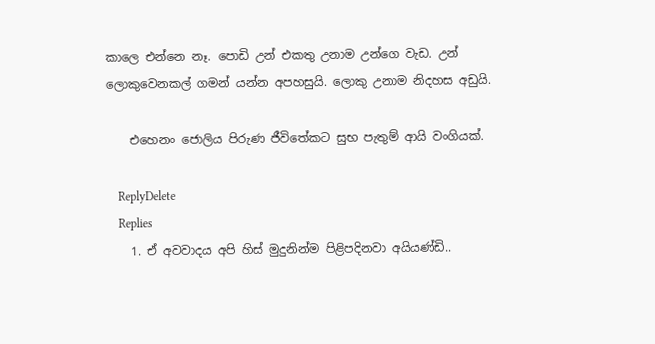කාලෙ එන්නෙ නෑ. පොඩි උන් එකතු උනාම උන්ගෙ වැඩ. උන් ලොකුවෙනකල් ගමන් යන්න අපහසුයි. ලොකු උනාම නිදහස අඩුයි.

    එහෙනං ජොලිය පිරුණ ජීවිතේකට සුභ පැතුම් ආයි වංගියක්.

    ReplyDelete
    Replies
    1. ඒ අවවාදය අපි හිස් මුදුනින්ම පිළිපදිනවා අයියණ්ඩි..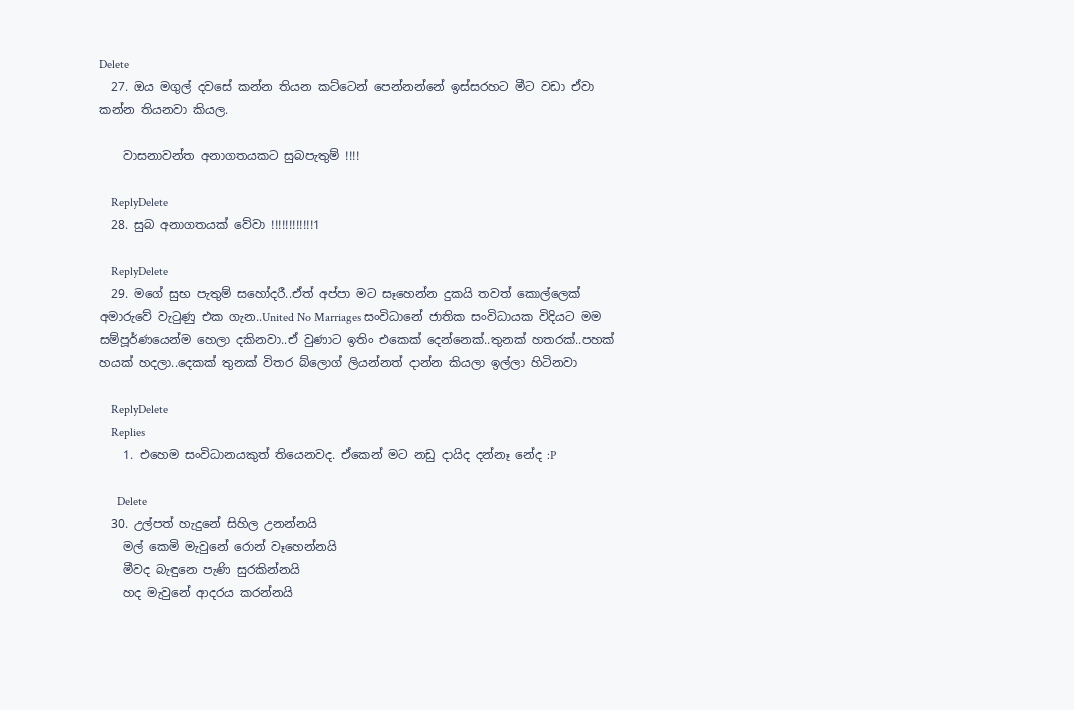Delete
  27. ඔය මගුල් දවසේ කන්න තියන කට්ටෙන් පෙන්නන්නේ ඉස්සරහට මීට වඩා ඒවා කන්න තියනවා කියල.

    වාසනාවන්ත අනාගතයකට සුබපැතුම් !!!!

    ReplyDelete
  28. සුබ අනාගතයක් වේවා !!!!!!!!!!!!1

    ReplyDelete
  29. මගේ සුභ පැතුම් සහෝදරී..ඒත් අප්පා මට සෑහෙන්න දුකයි තවත් කොල්ලෙක් අමාරුවේ වැටුණු එක ගැන..United No Marriages සංවිධානේ ජාතික සංවිධායක විදියට මම සම්පූර්ණයෙන්ම හෙලා දකිනවා..ඒ වුණාට ඉතිං එකෙක් දෙන්නෙක්..තුනක් හතරක්..පහක් හයක් හදලා..දෙකක් තුනක් විතර බ්ලොග් ලියන්නත් දාන්න කියලා ඉල්ලා හිටිනවා

    ReplyDelete
    Replies
    1. එහෙම සංවිධානයකුත් තියෙනවද. ඒකෙන් මට නඩු දායිද දන්නෑ නේද :P

      Delete
  30. උල්පත් හැදුනේ සිහිල උනන්නයි
    මල් කෙමි මැවුනේ රොන් වෑහෙන්නයි
    මීවද බැඳුනෙ පැණි සුරකින්නයි
    හද මැවුනේ ආදරය කරන්නයි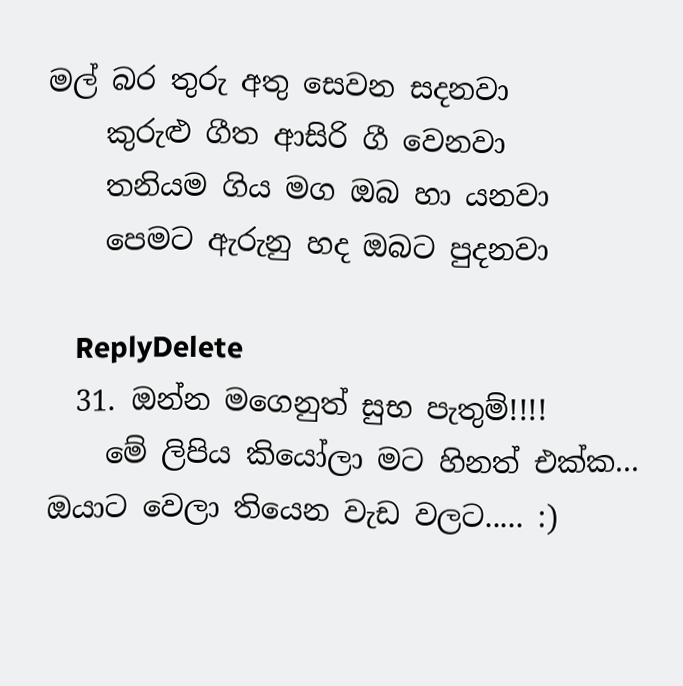මල් බර තුරු අතු සෙවන සදනවා
    කුරුළු ගීත ආසිරි ගී වෙනවා
    තනියම ගිය මග ඔබ හා යනවා
    පෙමට ඇරුනු හද ඔබට පුදනවා

    ReplyDelete
  31. ඔන්න මගෙනුත් සුභ පැතුම්!!!!
    මේ ලිපිය කියෝලා මට හිනත් එක්ක... ඔයාට වෙලා තියෙන වැඩ වලට..... :)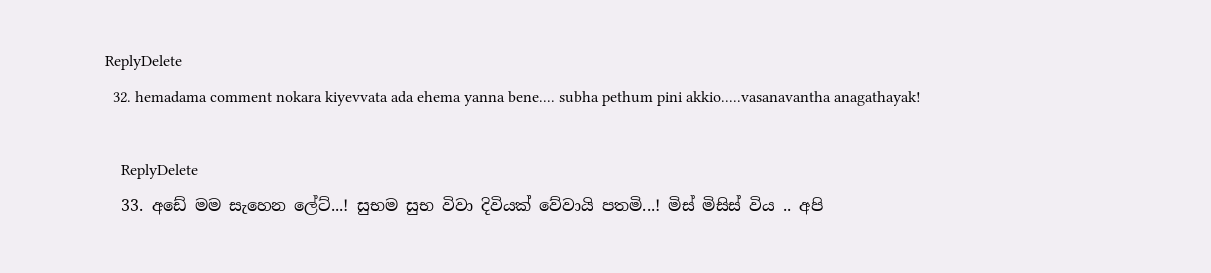ReplyDelete
  32. hemadama comment nokara kiyevvata ada ehema yanna bene.... subha pethum pini akkio.....vasanavantha anagathayak!

    ReplyDelete
  33. අඩේ මම සැහෙන ලේට්...! සුභම සුභ විවා දිවියක් වේවායි පතමි...! මිස් මිසිස් විය .. අපි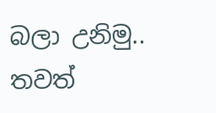බලා උනිමු.. තවත්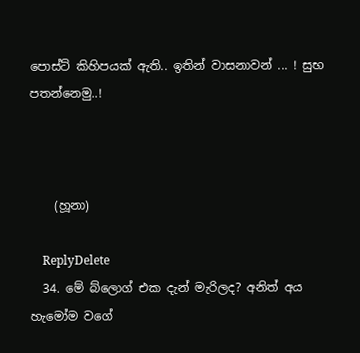පොස්ට් කිහිපයක් ඇති.. ඉතින් වාසනාවන් ... ! සුභ පතන්නෙමු..!



    (හූනා)

    ReplyDelete
  34. මේ බ්ලොග් එක දැන් මැරිලද? අනිත් අය හැමෝම වගේ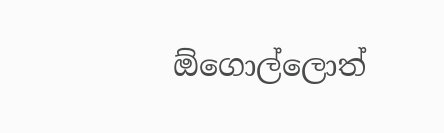ඕගොල්ලොත්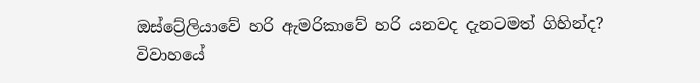ඔස්ට්‍රේලියාවේ හරි ඇමරිකාවේ හරි යනවද දැනටමත් ගිහින්ද? විවාහයේ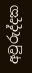අවුරුද්දක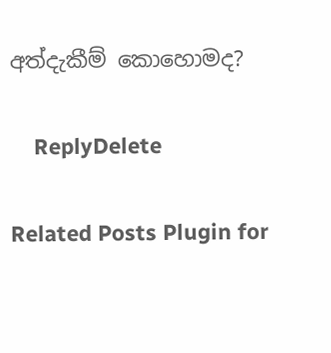අත්දැකීම් කොහොමද?

    ReplyDelete

Related Posts Plugin for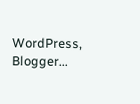WordPress, Blogger...